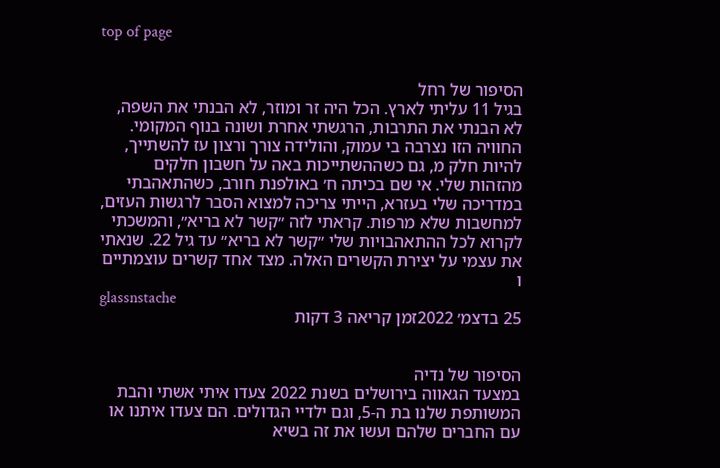top of page


הסיפור של רחל
בגיל 11 עליתי לארץ. הכל היה זר ומוזר, לא הבנתי את השפה, לא הבנתי את התרבות, הרגשתי אחרת ושונה בנוף המקומי. החוויה הזו נצרבה בי עמוק, והולידה צורך ורצון עז להשתייך, להיות חלק מ, גם כשההשתייכות באה על חשבון חלקים מהזהות שלי. אי שם בכיתה ח׳ באולפנת חורב, כשהתאהבתי במדריכה שלי בעזרא, הייתי צריכה למצוא הסבר לרגשות העזים, למחשבות שלא מרפות. קראתי לזה ״קשר לא בריא״, והמשכתי לקרוא לכל ההתאהבויות שלי ״קשר לא בריא״ עד גיל 22. שנאתי את עצמי על יצירת הקשרים האלה. מצד אחד קשרים עוצמתיים ו
glassnstache
25 בדצמ׳ 2022זמן קריאה 3 דקות


הסיפור של נדיה
במצעד הגאווה בירושלים בשנת 2022 צעדו איתי אשתי והבת המשותפת שלנו בת ה-5, וגם ילדיי הגדולים. הם צעדו איתנו או עם החברים שלהם ועשו את זה בשיא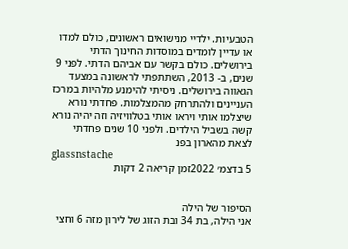הטבעיות. ילדיי מנישואים ראשונים, כולם למדו או עדיין לומדים במוסדות החינוך הדתי בירושלים. כולם בקשר עם אביהם הדתי. לפני 9 שנים, ב- 2013, השתתפתי לראשונה במצעד הגאווה בירושלים. ניסיתי להימנע מלהיות במרכז העניינים ולהתרחק מהמצלמות. פחדתי נורא שיצלמו אותי ויראו אותי בטלוויזיה וזה יהיה נורא קשה בשביל הילדים. ולפני 10 שנים פחדתי לצאת מהארון בפנ
glassnstache
5 בדצמ׳ 2022זמן קריאה 2 דקות


הסיפור של הילה
אני הילה, בת 34 ובת הזוג של לירון מזה 6 וחצי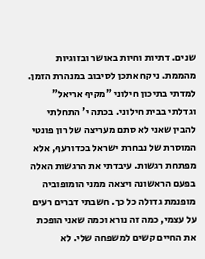שנים. דתיות וחיות באושר ובזוגיות מהממת. ניקח אתכן לסיבוב במנהרת הזמן. למדתי בתיכון חילוני "מקיף אריאל" וגדלתי בבית חילוני. בכתה י' התחלתי להבין שאני לא סתם מעריצה של רון פונטי המוסרת של נבחרת ישראל בכדורעף, אלא מפתחת רגשות. עיבדתי את הרגשות האלה בפעם הראשונה ויצאה ממני הומופוביה מופנמת גדולה כל כך. חשבתי דברים רעים על עצמי, כמה זה נורא וכמה שאני הופכת את החיים קשים למשפחה שלי. לא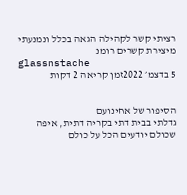רציתי קשר לקהילה הגאה בכלל ונמנעתי מיצירת קשרים רומנ
glassnstache
5 בדצמ׳ 2022זמן קריאה 2 דקות


הסיפור של אחינועם
גדלתי בבית דתי בקריה דתית, איפה שכולם יודעים הכל על כולם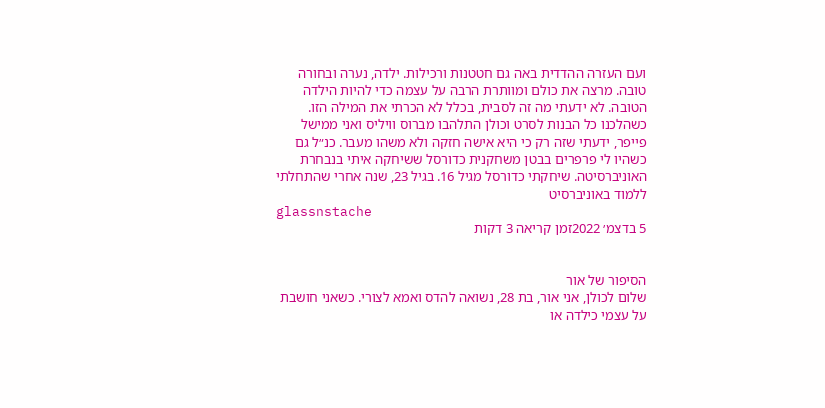ועם העזרה ההדדית באה גם חטטנות ורכילות. ילדה, נערה ובחורה טובה. מרצה את כולם ומוותרת הרבה על עצמה כדי להיות הילדה הטובה. לא ידעתי מה זה לסבית, בכלל לא הכרתי את המילה הזו. כשהלכנו כל הבנות לסרט וכולן התלהבו מברוס וויליס ואני ממישל פייפר, ידעתי שזה רק כי היא אישה חזקה ולא משהו מעבר. כנ״ל גם כשהיו לי פרפרים בבטן משחקנית כדורסל ששיחקה איתי בנבחרת האוניברסיטה. שיחקתי כדורסל מגיל 16. בגיל 23, שנה אחרי שהתחלתי ללמוד באוניברסיט
glassnstache
5 בדצמ׳ 2022זמן קריאה 3 דקות


הסיפור של אור
שלום לכולן, אני אור, בת 28, נשואה להדס ואמא לצורי. כשאני חושבת על עצמי כילדה או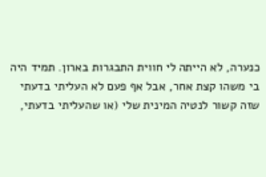כנערה, לא הייתה לי חווית התבגרות בארון. תמיד היה בי משהו קצת אחר, אבל אף פעם לא העליתי בדעתי שזה קשור לנטיה המינית שלי (או שהעליתי בדעתי,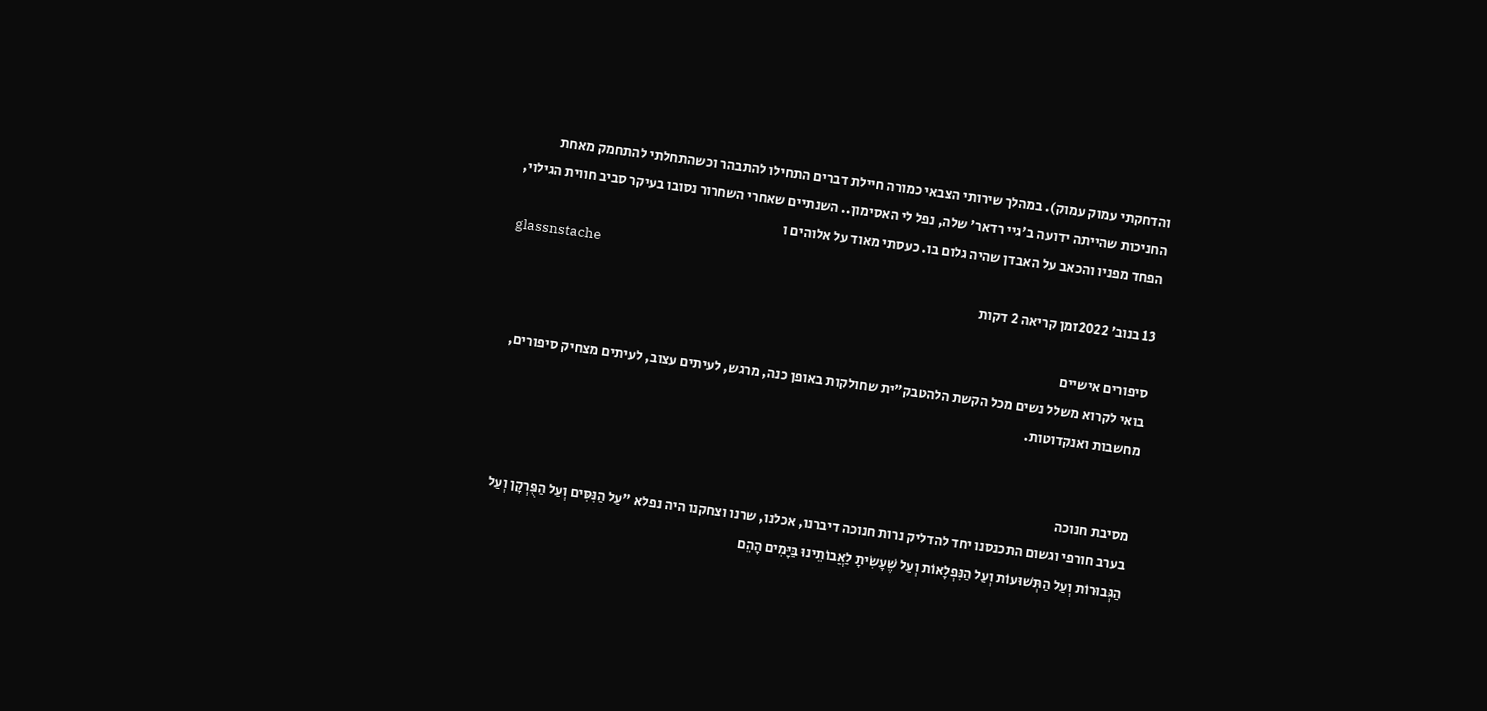והדחקתי עמוק עמוק). במהלך שירותי הצבאי כמורה חיילת דברים התחילו להתבהר וכשהתחלתי להתחמק מאחת החניכות שהייתה ידועה ב'גיי רדאר' שלה, נפל לי האסימון.. השנתיים שאחרי השחרור נסובו בעיקר סביב חווית הגילוי, הפחד מפניו והכאב על האבדן שהיה גלום בו. כעסתי מאוד על אלוהים ו
glassnstache
13 בנוב׳ 2022זמן קריאה 2 דקות

סיפורים אישיים
בואי לקרוא משלל נשים מכל הקשת הלהטבק"ית שחולקות באופן כנה, מרגש, לעיתים עצוב, לעיתים מצחיק סיפורים, מחשבות ואנקדוטות.


מסיבת חנוכה
בערב חורפי וגשום התכנסנו יחד להדליק נרות חנוכה דיברנו, אכלנו, שרנו וצחקנו היה נפלא "עַל הַנִּסִּים וְעַל הַפֻּרְקָן וְעַל הַגְּבוּרוֹת וְעַל הַתְּשׁוּעוֹת וְעַל הַנִּפְלָאוֹת וְעַל שֶׁעָשִׂיתָ לַאֲבוֹתֵינוּ בַּיָּמִים הָהֵם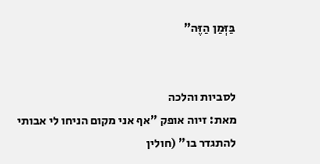בַּזְּמַן הַזֶּה"


לסביות והלכה
מאת: זיוה אופק "אף אני מקום הניחו לי אבותי להתגדר בו" (חולין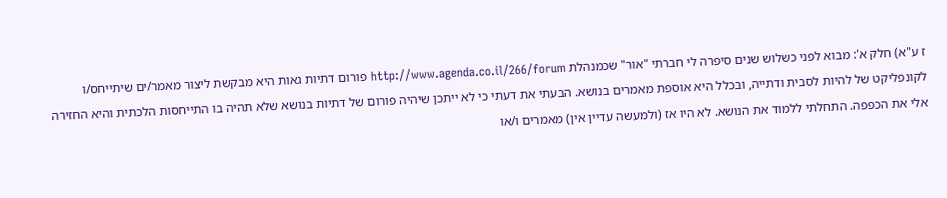ז ע"א) חלק א': מבוא לפני כשלוש שנים סיפרה לי חברתי "אור" שכמנהלת http://www.agenda.co.il/266/forum פורום דתיות גאות היא מבקשת ליצור מאמר/ים שיתייחס/ו לקונפליקט של להיות לסבית ודתייה, ובכלל היא אוספת מאמרים בנושא. הבעתי את דעתי כי לא ייתכן שיהיה פורום של דתיות בנושא שלא תהיה בו התייחסות הלכתית והיא החזירה אלי את הכפפה. התחלתי ללמוד את הנושא. לא היו אז (ולמעשה עדיין אין) מאמרים ו/או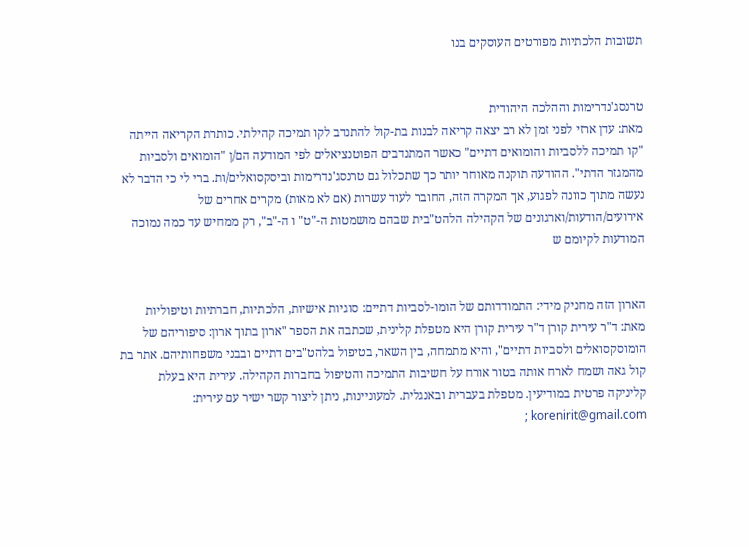תשובות הלכתיות מפורטים העוסקים בנו


טרנסג'נדרימות וההלכה היהודית
מאת: עדן ארזי לפני זמן לא רב יצאה קריאה לבנות בת-קול להתנדב לקו תמיכה קהילתי. כותרת הקריאה הייתה "קו תמיכה ללסביות והומואים דתיים" כאשר המתנדבים הפוטנציאלים לפי המודעה הם/ן "הומואים ולסביות מהמגזר הדתי". ההודעה תוקנה מאוחר יותר כך שתכלול גם טרנסג'נדרימות וביסקסואלים/ות. ברי לי כי הדבר לא נעשה מתוך כוונה לפגוע, אך המקרה הזה, החובר לעוד עשרות (אם לא מאות) מקרים אחרים של אירועים/הודעות/וארגונים של הקהילה הלהט"בית שבהם מושמטות ה-"ט" ו ה-"ב", רק ממחיש עד כמה נמוכה המודעות לקיומם ש


הארון הזה מחניק מידי: התמודדותם של הומו-לסביות דתיים: סוגיות אישיות, הלכתיות, חברתיות וטיפוליות
מאת: ד"ר עירית קורן ד"ר עירית קורן היא מטפלת קלינית, שכתבה את הספר "ארון בתוך ארון: סיפוריהם של הומוסקסואלים ולסביות דתיים", והיא מתמחה, בין השאר, בטיפול בלהט"בים דתיים ובבני משפחותיהם. אתר בת קול גאה ושמח לארח אותה בטור אורח על חשיבות התמיכה והטיפול בחברות הקהילה. עירית היא בעלת קליניקה פרטית במודיעין. מטפלת בעברית ובאנגלית. למעוניינות, ניתן ליצור קשר ישיר עם עירית: korenirit@gmail.com ;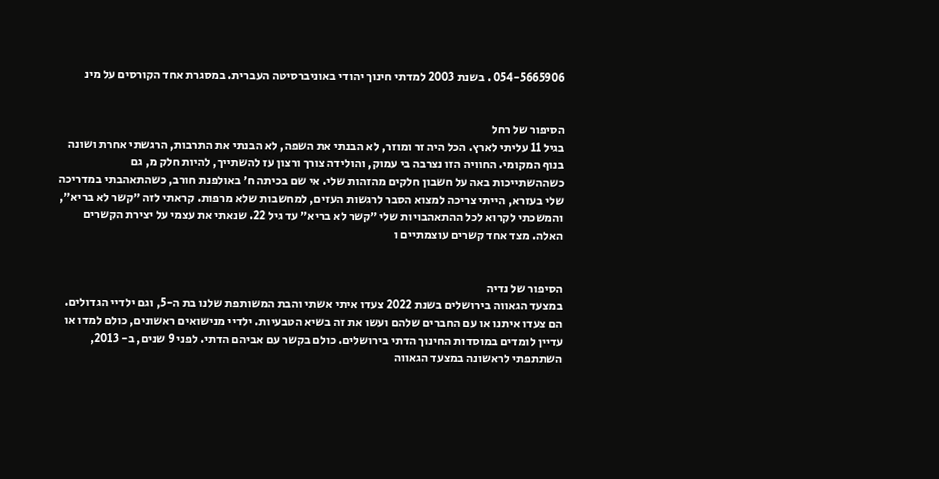054-5665906 . בשנת 2003 למדתי חינוך יהודי באוניברסיטה העברית. במסגרת אחד הקורסים על מינ


הסיפור של רחל
בגיל 11 עליתי לארץ. הכל היה זר ומוזר, לא הבנתי את השפה, לא הבנתי את התרבות, הרגשתי אחרת ושונה בנוף המקומי. החוויה הזו נצרבה בי עמוק, והולידה צורך ורצון עז להשתייך, להיות חלק מ, גם כשההשתייכות באה על חשבון חלקים מהזהות שלי. אי שם בכיתה ח׳ באולפנת חורב, כשהתאהבתי במדריכה שלי בעזרא, הייתי צריכה למצוא הסבר לרגשות העזים, למחשבות שלא מרפות. קראתי לזה ״קשר לא בריא״, והמשכתי לקרוא לכל ההתאהבויות שלי ״קשר לא בריא״ עד גיל 22. שנאתי את עצמי על יצירת הקשרים האלה. מצד אחד קשרים עוצמתיים ו


הסיפור של נדיה
במצעד הגאווה בירושלים בשנת 2022 צעדו איתי אשתי והבת המשותפת שלנו בת ה-5, וגם ילדיי הגדולים. הם צעדו איתנו או עם החברים שלהם ועשו את זה בשיא הטבעיות. ילדיי מנישואים ראשונים, כולם למדו או עדיין לומדים במוסדות החינוך הדתי בירושלים. כולם בקשר עם אביהם הדתי. לפני 9 שנים, ב- 2013, השתתפתי לראשונה במצעד הגאווה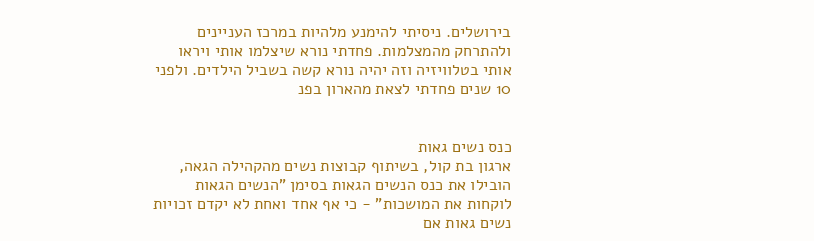בירושלים. ניסיתי להימנע מלהיות במרכז העניינים ולהתרחק מהמצלמות. פחדתי נורא שיצלמו אותי ויראו אותי בטלוויזיה וזה יהיה נורא קשה בשביל הילדים. ולפני 10 שנים פחדתי לצאת מהארון בפנ


כנס נשים גאות
ארגון בת קול, בשיתוף קבוצות נשים מהקהילה הגאה, הובילו את כנס הנשים הגאות בסימן "הנשים הגאות לוקחות את המושכות" - כי אף אחד ואחת לא יקדם זכויות נשים גאות אם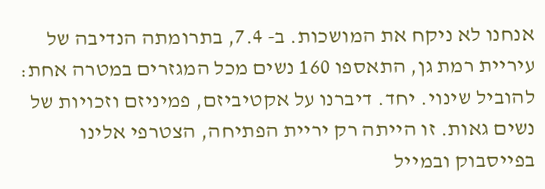אנחנו לא ניקח את המושכות. ב- 7.4, בתרומתה הנדיבה של עיריית רמת גן, התאספו 160 נשים מכל המגזרים במטרה אחת: להוביל שינוי. יחד. דיברנו על אקטיביזם, פמיניזם וזכויות של נשים גאות. זו הייתה רק יריית הפתיחה, הצטרפי אלינו בפייסבוק ובמייל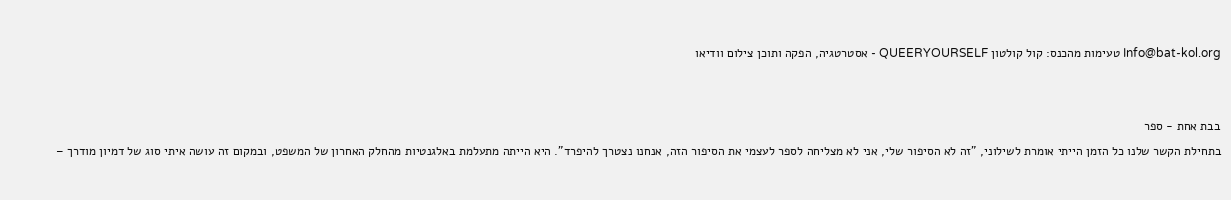Info@bat-kol.org טעימות מהכנס: קול קולטון QUEERYOURSELF - אסטרטגיה, הפקה ותוכן צילום וודיאו


בבת אחת - ספר
בתחילת הקשר שלנו כל הזמן הייתי אומרת לשילוני, "זה לא הסיפור שלי, אני לא מצליחה לספר לעצמי את הסיפור הזה, אנחנו נצטרך להיפרד". היא הייתה מתעלמת באלגנטיות מהחלק האחרון של המשפט, ובמקום זה עושה איתי סוג של דמיון מודרך –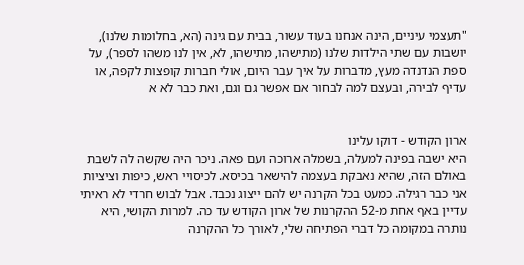"תעצמי עיניים, הינה אנחנו בעוד עשור, בבית עם גינה (הא, בחלומות שלנו), יושבות עם שתי הילדות שלנו (מתישהו, מתישהו, לא, אין לנו משהו לספר), על ספת הנדנדה מעץ, מדברות על איך עבר היום, אולי חברות קופצות לקפה, או עדיף לבירה, ובעצם למה לבחור אם אפשר גם וגם, ואת כבר לא א


ארון הקודש - דוקו עלינו
היא ישבה בפינה למעלה, בשמלה ארוכה ועם פאה. ניכר היה שקשה לה לשבת באולם הזה, שהיא נאבקת בעצמה להישאר בכיסא. לכיסויי ראש, כיפות וציציות אני כבר רגילה. כמעט בכל הקרנה יש להם ייצוג נכבד. אבל לבוש חרדי לא ראיתי עדיין באף אחת מ-52 ההקרנות של ארון הקודש עד כה. למרות הקושי, היא נותרה במקומה כל דברי הפתיחה שלי, לאורך כל ההקרנה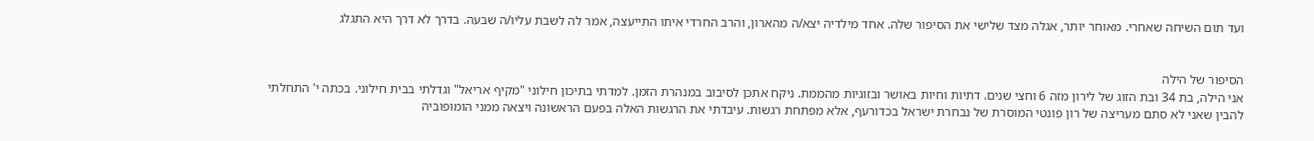ועד תום השיחה שאחרי. מאוחר יותר, אגלה מצד שלישי את הסיפור שלה. אחד מילדיה יצא/ה מהארון, והרב החרדי איתו התייעצה, אמר לה לשבת עליו/ה שבעה. בדרך לא דרך היא התגלג


הסיפור של הילה
אני הילה, בת 34 ובת הזוג של לירון מזה 6 וחצי שנים. דתיות וחיות באושר ובזוגיות מהממת. ניקח אתכן לסיבוב במנהרת הזמן. למדתי בתיכון חילוני "מקיף אריאל" וגדלתי בבית חילוני. בכתה י' התחלתי להבין שאני לא סתם מעריצה של רון פונטי המוסרת של נבחרת ישראל בכדורעף, אלא מפתחת רגשות. עיבדתי את הרגשות האלה בפעם הראשונה ויצאה ממני הומופוביה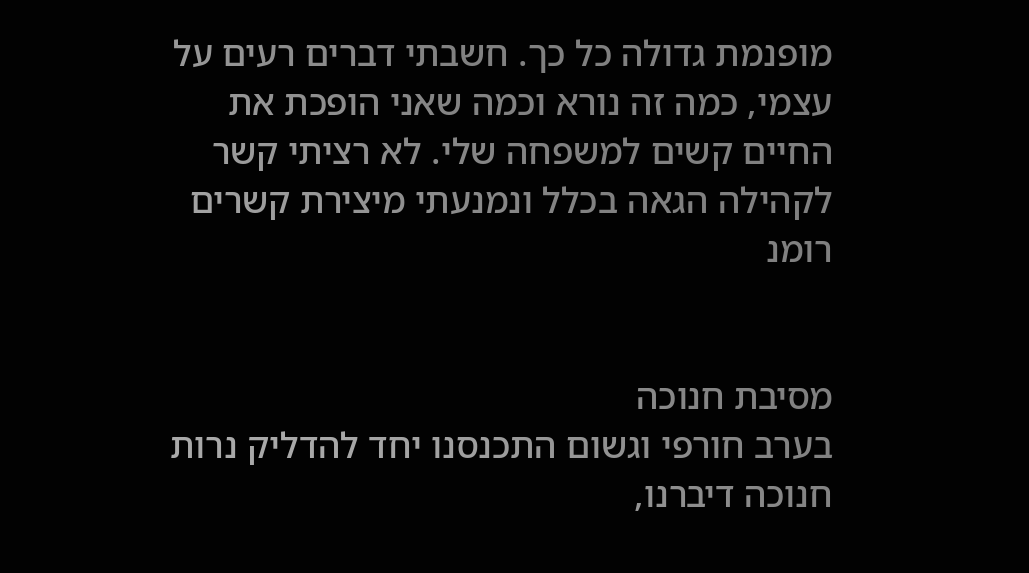מופנמת גדולה כל כך. חשבתי דברים רעים על עצמי, כמה זה נורא וכמה שאני הופכת את החיים קשים למשפחה שלי. לא רציתי קשר לקהילה הגאה בכלל ונמנעתי מיצירת קשרים רומנ


מסיבת חנוכה
בערב חורפי וגשום התכנסנו יחד להדליק נרות חנוכה דיברנו,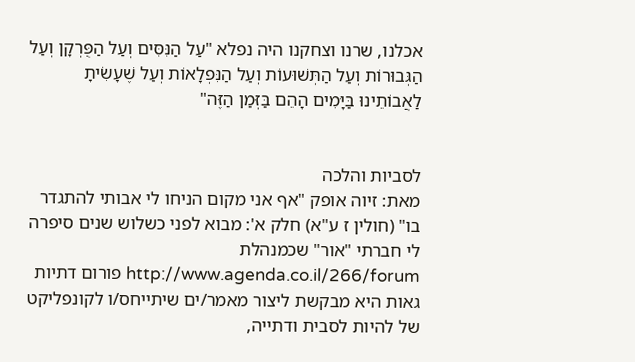אכלנו, שרנו וצחקנו היה נפלא "עַל הַנִּסִּים וְעַל הַפֻּרְקָן וְעַל הַגְּבוּרוֹת וְעַל הַתְּשׁוּעוֹת וְעַל הַנִּפְלָאוֹת וְעַל שֶׁעָשִׂיתָ לַאֲבוֹתֵינוּ בַּיָּמִים הָהֵם בַּזְּמַן הַזֶּה"


לסביות והלכה
מאת: זיוה אופק "אף אני מקום הניחו לי אבותי להתגדר בו" (חולין ז ע"א) חלק א': מבוא לפני כשלוש שנים סיפרה לי חברתי "אור" שכמנהלת http://www.agenda.co.il/266/forum פורום דתיות גאות היא מבקשת ליצור מאמר/ים שיתייחס/ו לקונפליקט של להיות לסבית ודתייה,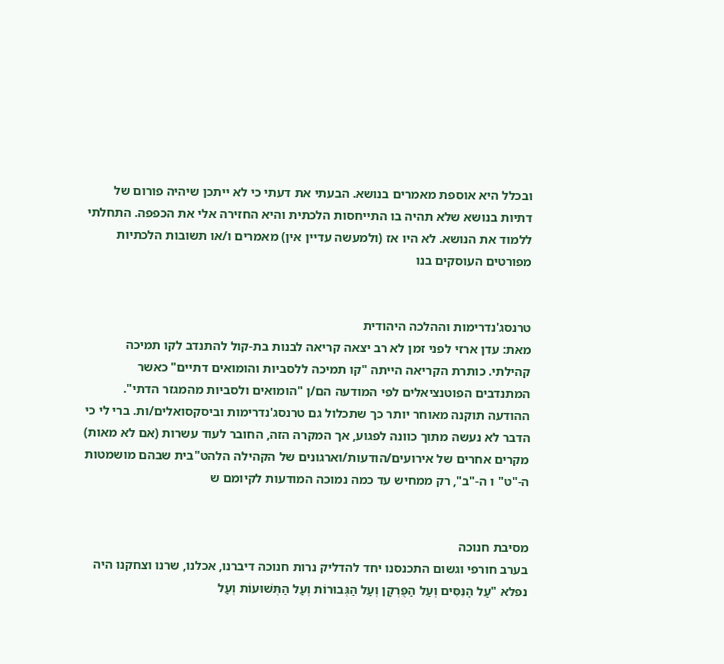ובכלל היא אוספת מאמרים בנושא. הבעתי את דעתי כי לא ייתכן שיהיה פורום של דתיות בנושא שלא תהיה בו התייחסות הלכתית והיא החזירה אלי את הכפפה. התחלתי ללמוד את הנושא. לא היו אז (ולמעשה עדיין אין) מאמרים ו/או תשובות הלכתיות מפורטים העוסקים בנו


טרנסג'נדרימות וההלכה היהודית
מאת: עדן ארזי לפני זמן לא רב יצאה קריאה לבנות בת-קול להתנדב לקו תמיכה קהילתי. כותרת הקריאה הייתה "קו תמיכה ללסביות והומואים דתיים" כאשר המתנדבים הפוטנציאלים לפי המודעה הם/ן "הומואים ולסביות מהמגזר הדתי". ההודעה תוקנה מאוחר יותר כך שתכלול גם טרנסג'נדרימות וביסקסואלים/ות. ברי לי כי הדבר לא נעשה מתוך כוונה לפגוע, אך המקרה הזה, החובר לעוד עשרות (אם לא מאות) מקרים אחרים של אירועים/הודעות/וארגונים של הקהילה הלהט"בית שבהם מושמטות ה-"ט" ו ה-"ב", רק ממחיש עד כמה נמוכה המודעות לקיומם ש


מסיבת חנוכה
בערב חורפי וגשום התכנסנו יחד להדליק נרות חנוכה דיברנו, אכלנו, שרנו וצחקנו היה נפלא "עַל הַנִּסִּים וְעַל הַפֻּרְקָן וְעַל הַגְּבוּרוֹת וְעַל הַתְּשׁוּעוֹת וְעַל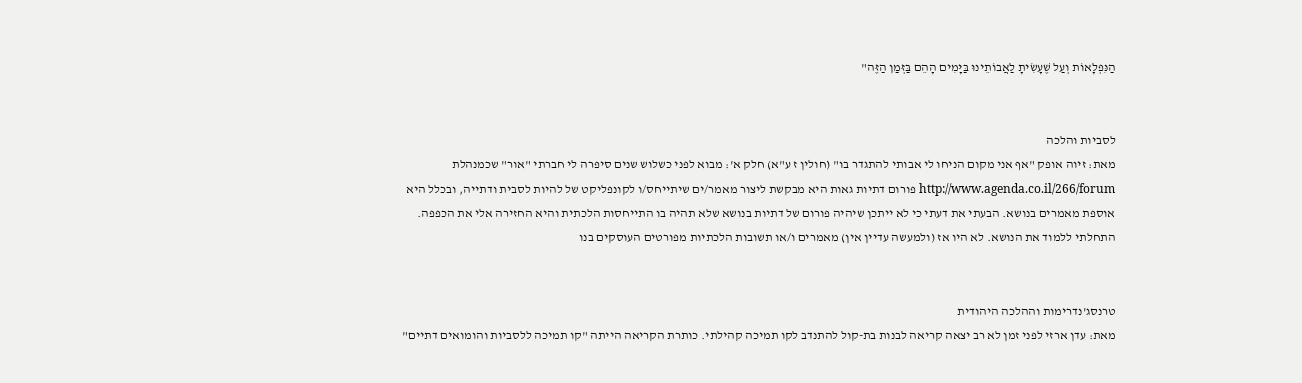הַנִּפְלָאוֹת וְעַל שֶׁעָשִׂיתָ לַאֲבוֹתֵינוּ בַּיָּמִים הָהֵם בַּזְּמַן הַזֶּה"


לסביות והלכה
מאת: זיוה אופק "אף אני מקום הניחו לי אבותי להתגדר בו" (חולין ז ע"א) חלק א': מבוא לפני כשלוש שנים סיפרה לי חברתי "אור" שכמנהלת http://www.agenda.co.il/266/forum פורום דתיות גאות היא מבקשת ליצור מאמר/ים שיתייחס/ו לקונפליקט של להיות לסבית ודתייה, ובכלל היא אוספת מאמרים בנושא. הבעתי את דעתי כי לא ייתכן שיהיה פורום של דתיות בנושא שלא תהיה בו התייחסות הלכתית והיא החזירה אלי את הכפפה. התחלתי ללמוד את הנושא. לא היו אז (ולמעשה עדיין אין) מאמרים ו/או תשובות הלכתיות מפורטים העוסקים בנו


טרנסג'נדרימות וההלכה היהודית
מאת: עדן ארזי לפני זמן לא רב יצאה קריאה לבנות בת-קול להתנדב לקו תמיכה קהילתי. כותרת הקריאה הייתה "קו תמיכה ללסביות והומואים דתיים"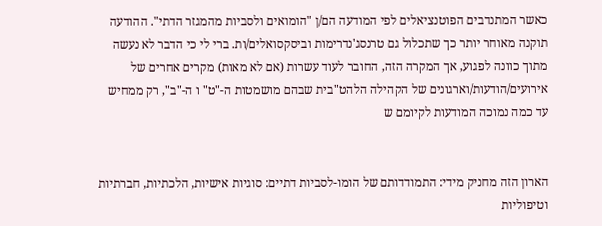כאשר המתנדבים הפוטנציאלים לפי המודעה הם/ן "הומואים ולסביות מהמגזר הדתי". ההודעה תוקנה מאוחר יותר כך שתכלול גם טרנסג'נדרימות וביסקסואלים/ות. ברי לי כי הדבר לא נעשה מתוך כוונה לפגוע, אך המקרה הזה, החובר לעוד עשרות (אם לא מאות) מקרים אחרים של אירועים/הודעות/וארגונים של הקהילה הלהט"בית שבהם מושמטות ה-"ט" ו ה-"ב", רק ממחיש עד כמה נמוכה המודעות לקיומם ש


הארון הזה מחניק מידי: התמודדותם של הומו-לסביות דתיים: סוגיות אישיות, הלכתיות, חברתיות וטיפוליות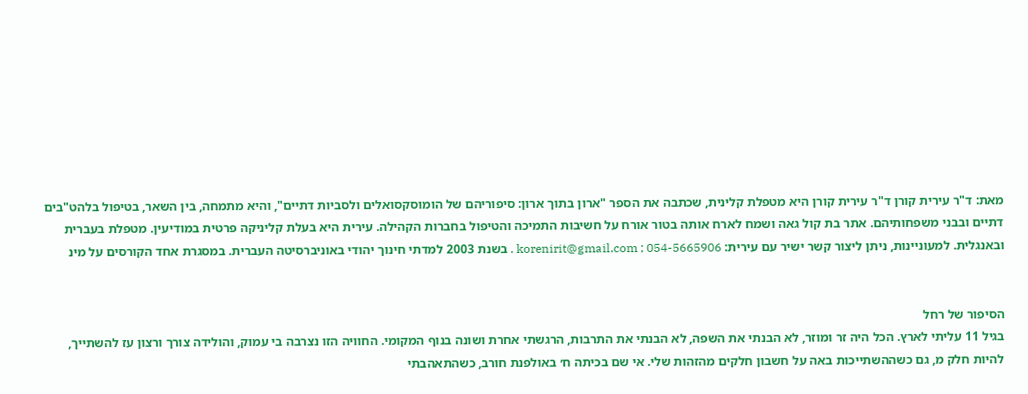מאת: ד"ר עירית קורן ד"ר עירית קורן היא מטפלת קלינית, שכתבה את הספר "ארון בתוך ארון: סיפוריהם של הומוסקסואלים ולסביות דתיים", והיא מתמחה, בין השאר, בטיפול בלהט"בים דתיים ובבני משפחותיהם. אתר בת קול גאה ושמח לארח אותה בטור אורח על חשיבות התמיכה והטיפול בחברות הקהילה. עירית היא בעלת קליניקה פרטית במודיעין. מטפלת בעברית ובאנגלית. למעוניינות, ניתן ליצור קשר ישיר עם עירית: korenirit@gmail.com ; 054-5665906 . בשנת 2003 למדתי חינוך יהודי באוניברסיטה העברית. במסגרת אחד הקורסים על מינ


הסיפור של רחל
בגיל 11 עליתי לארץ. הכל היה זר ומוזר, לא הבנתי את השפה, לא הבנתי את התרבות, הרגשתי אחרת ושונה בנוף המקומי. החוויה הזו נצרבה בי עמוק, והולידה צורך ורצון עז להשתייך, להיות חלק מ, גם כשההשתייכות באה על חשבון חלקים מהזהות שלי. אי שם בכיתה ח׳ באולפנת חורב, כשהתאהבתי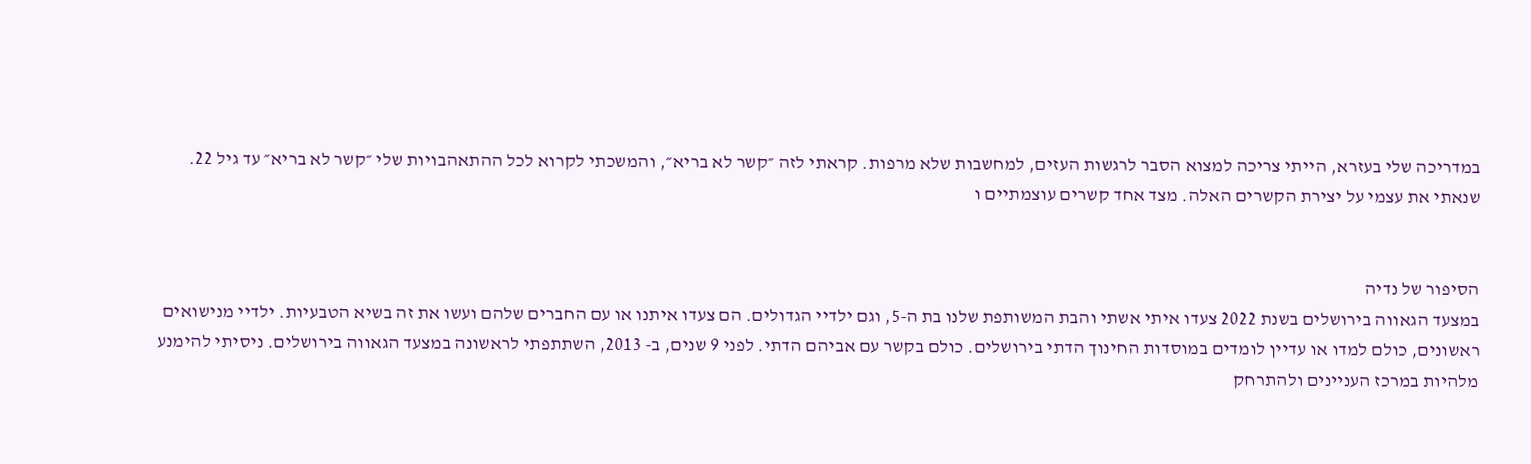במדריכה שלי בעזרא, הייתי צריכה למצוא הסבר לרגשות העזים, למחשבות שלא מרפות. קראתי לזה ״קשר לא בריא״, והמשכתי לקרוא לכל ההתאהבויות שלי ״קשר לא בריא״ עד גיל 22. שנאתי את עצמי על יצירת הקשרים האלה. מצד אחד קשרים עוצמתיים ו


הסיפור של נדיה
במצעד הגאווה בירושלים בשנת 2022 צעדו איתי אשתי והבת המשותפת שלנו בת ה-5, וגם ילדיי הגדולים. הם צעדו איתנו או עם החברים שלהם ועשו את זה בשיא הטבעיות. ילדיי מנישואים ראשונים, כולם למדו או עדיין לומדים במוסדות החינוך הדתי בירושלים. כולם בקשר עם אביהם הדתי. לפני 9 שנים, ב- 2013, השתתפתי לראשונה במצעד הגאווה בירושלים. ניסיתי להימנע מלהיות במרכז העניינים ולהתרחק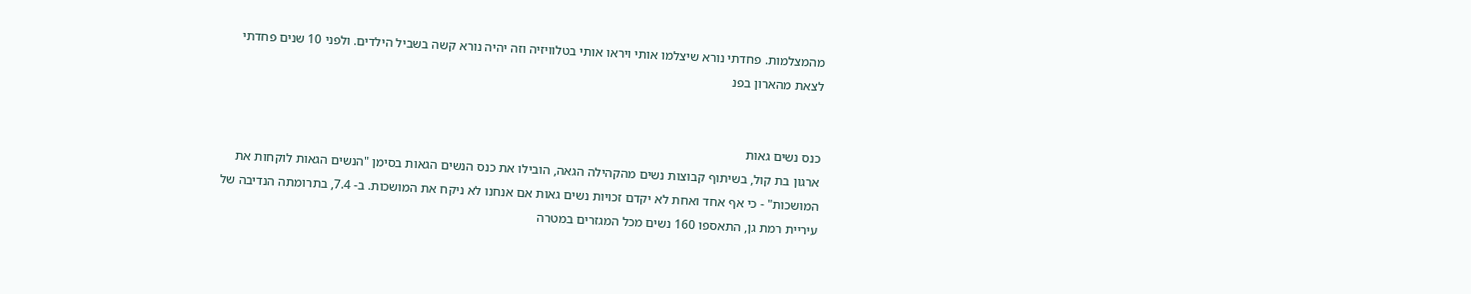מהמצלמות. פחדתי נורא שיצלמו אותי ויראו אותי בטלוויזיה וזה יהיה נורא קשה בשביל הילדים. ולפני 10 שנים פחדתי לצאת מהארון בפנ


כנס נשים גאות
ארגון בת קול, בשיתוף קבוצות נשים מהקהילה הגאה, הובילו את כנס הנשים הגאות בסימן "הנשים הגאות לוקחות את המושכות" - כי אף אחד ואחת לא יקדם זכויות נשים גאות אם אנחנו לא ניקח את המושכות. ב- 7.4, בתרומתה הנדיבה של עיריית רמת גן, התאספו 160 נשים מכל המגזרים במטרה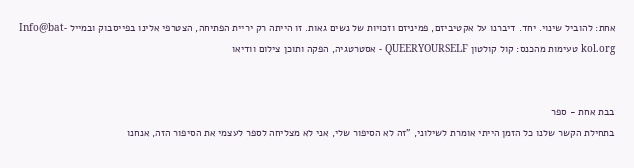אחת: להוביל שינוי. יחד. דיברנו על אקטיביזם, פמיניזם וזכויות של נשים גאות. זו הייתה רק יריית הפתיחה, הצטרפי אלינו בפייסבוק ובמייל Info@bat-kol.org טעימות מהכנס: קול קולטון QUEERYOURSELF - אסטרטגיה, הפקה ותוכן צילום וודיאו


בבת אחת - ספר
בתחילת הקשר שלנו כל הזמן הייתי אומרת לשילוני, "זה לא הסיפור שלי, אני לא מצליחה לספר לעצמי את הסיפור הזה, אנחנו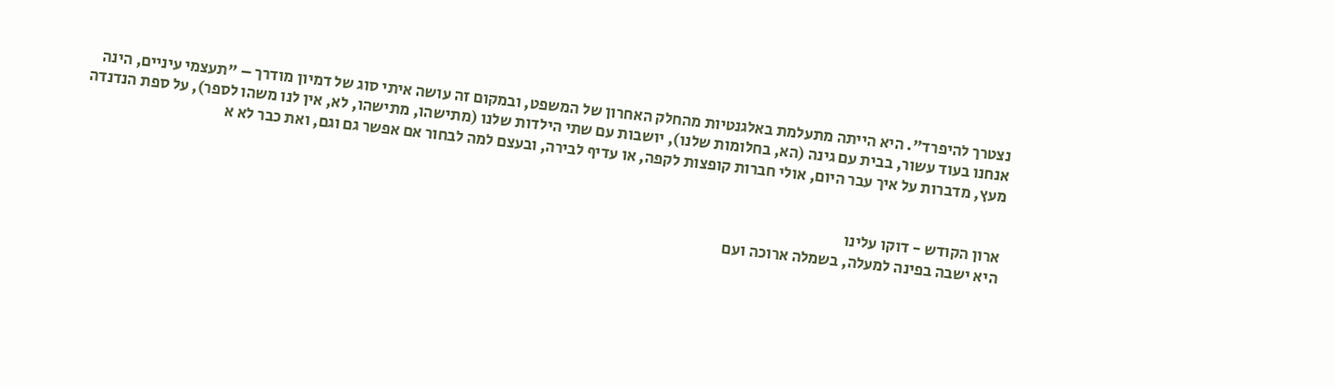נצטרך להיפרד". היא הייתה מתעלמת באלגנטיות מהחלק האחרון של המשפט, ובמקום זה עושה איתי סוג של דמיון מודרך – "תעצמי עיניים, הינה אנחנו בעוד עשור, בבית עם גינה (הא, בחלומות שלנו), יושבות עם שתי הילדות שלנו (מתישהו, מתישהו, לא, אין לנו משהו לספר), על ספת הנדנדה מעץ, מדברות על איך עבר היום, אולי חברות קופצות לקפה, או עדיף לבירה, ובעצם למה לבחור אם אפשר גם וגם, ואת כבר לא א


ארון הקודש - דוקו עלינו
היא ישבה בפינה למעלה, בשמלה ארוכה ועם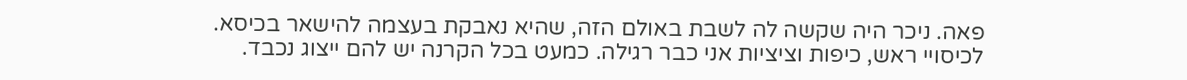פאה. ניכר היה שקשה לה לשבת באולם הזה, שהיא נאבקת בעצמה להישאר בכיסא. לכיסויי ראש, כיפות וציציות אני כבר רגילה. כמעט בכל הקרנה יש להם ייצוג נכבד.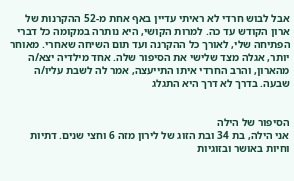אבל לבוש חרדי לא ראיתי עדיין באף אחת מ-52 ההקרנות של ארון הקודש עד כה. למרות הקושי, היא נותרה במקומה כל דברי הפתיחה שלי, לאורך כל ההקרנה ועד תום השיחה שאחרי. מאוחר יותר, אגלה מצד שלישי את הסיפור שלה. אחד מילדיה יצא/ה מהארון, והרב החרדי איתו התייעצה, אמר לה לשבת עליו/ה שבעה. בדרך לא דרך היא התגלג


הסיפור של הילה
אני הילה, בת 34 ובת הזוג של לירון מזה 6 וחצי שנים. דתיות וחיות באושר ובזוגיות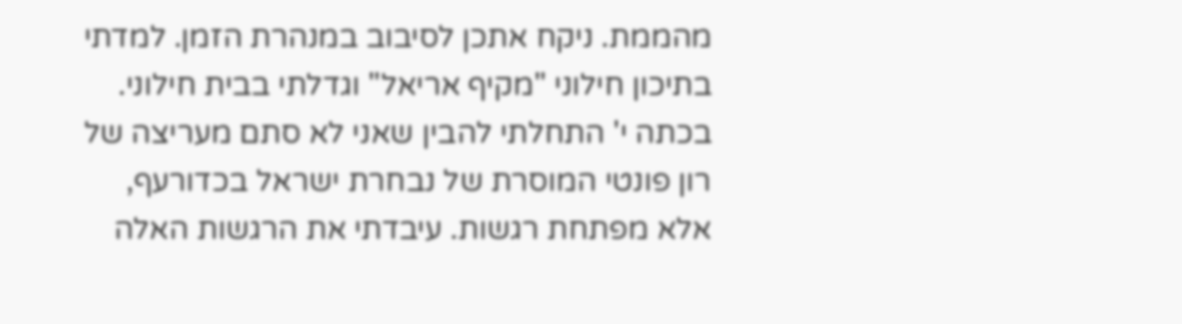מהממת. ניקח אתכן לסיבוב במנהרת הזמן. למדתי בתיכון חילוני "מקיף אריאל" וגדלתי בבית חילוני. בכתה י' התחלתי להבין שאני לא סתם מעריצה של רון פונטי המוסרת של נבחרת ישראל בכדורעף, אלא מפתחת רגשות. עיבדתי את הרגשות האלה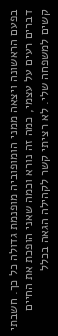בפעם הראשונה ויצאה ממני הומופוביה מופנמת גדולה כל כך. חשבתי דברים רעים על עצמי, כמה זה נורא וכמה שאני הופכת את החיים קשים למשפחה שלי. לא רציתי קשר לקהילה הגאה בכלל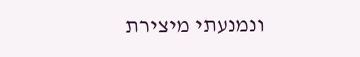ונמנעתי מיצירת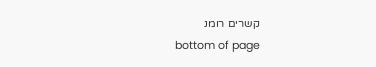קשרים רומנ
bottom of page